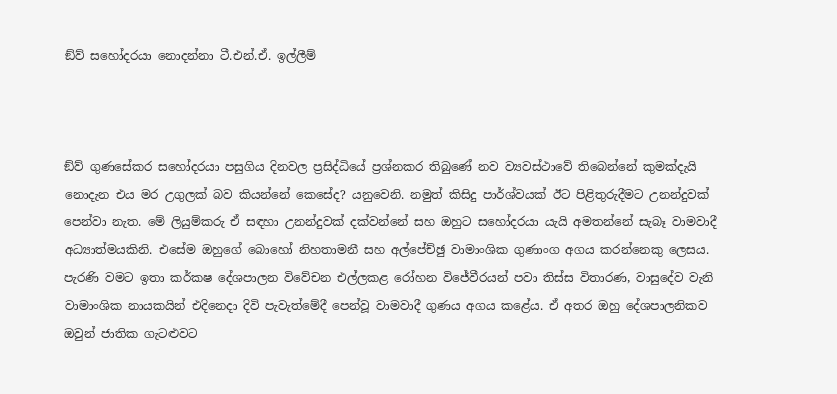ඞ්ව් සහෝදරයා නොදන්නා ටී.එන්.ඒ. ඉල්ලීම්



ඞ්ව් ගුණසේකර සහෝදරයා පසුගිය දිනවල ප්‍රසිද්ධියේ ප්‍රශ්නකර තිබුණේ නව ව්‍යවස්ථාවේ තිබෙන්නේ කුමක්දැයි නොදැන එය මර උගුලක් බව කියන්නේ කෙසේද? යනුවෙනි. නමුත් කිසිදු පාර්ශ්වයක් ඊට පිළිතුරුදීමට උනන්දුවක් පෙන්වා නැත. මේ ලියුම්කරු ඒ සඳහා උනන්දුවක් දක්වන්නේ සහ ඔහුට සහෝදරයා යැයි අමතන්නේ සැබෑ වාමවාදී අධ්‍යාත්මයකිනි. එසේම ඔහුගේ බොහෝ නිහතාමනී සහ අල්පේච්ඡු වාමාංශික ගුණාංග අගය කරන්නෙකු ලෙසය. පැරණි වමට ඉතා කර්කෂ දේශපාලන විවේචන එල්ලකළ රෝහන විජේවීරයන් පවා තිස්ස විතාරණ, වාසුදේව වැනි වාමාංශික නායකයින් එදිනෙදා දිවි පැවැත්මේදී පෙන්වූ වාමවාදී ගුණය අගය කළේය. ඒ අතර ඔහු දේශපාලනිකව ඔවුන් ජාතික ගැටළුවට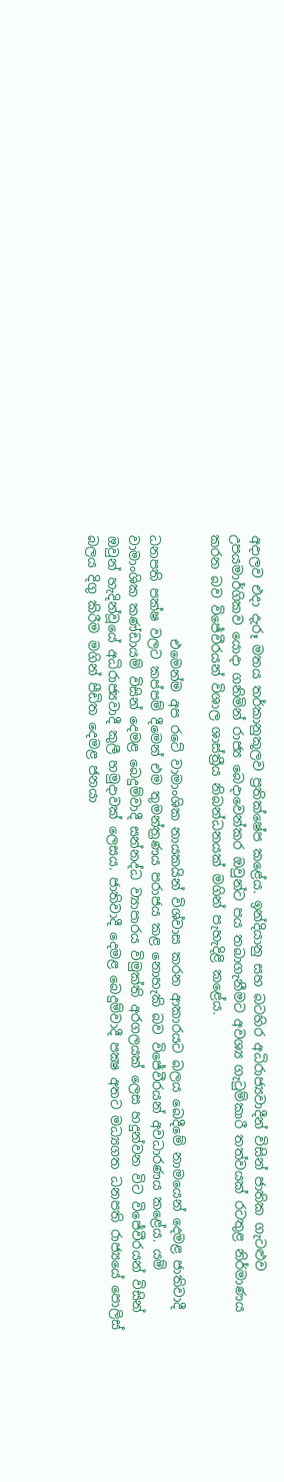අදාලව එදා දැරූ මතය තර්කානුකූලව ප්‍රතික්ෂේප කළේය. ඉන්දියානු සහ බටහිර අධිරාජ්‍යවාදීන් විසින් ජාතික ගැටළුව උපයමාර්ගිකව යොදා ගනිමින් රාජ්‍ය බෙදාවෙන්කර ඔවුන්ට පය තබාගැනීමට අවශ්‍ය ගැටුම්කාරී තත්වයක් රටතුළ නිර්මාණය කරන බව විජේවීරයන් විශාල ශාස්ත්‍රීය නිබන්ධනයක් මගින් පැහැදිළි කළේය.

                එමෙන්ම අප රටේ වාමාංශික නායකයින් විශ්වාස කරන ආකාරයට බලය බෙදීමේ නාමයෙන් දෙමළ ජාතිවාදී ධනපති පක්ෂ වලට කප්පම් දීමෙන් එම තුමන්ත්‍රණය පරාජය කළ නොහැකි බව විජේවීරයන් අවධාරණය කළේය. යම් වාමාංශික කණ්ඩායම් විසින් දෙමළ බෙදුම්වාදී සන්නද්ධ ව්‍යාපාරය විමුක්ති අරගලයක් ලෙස හදුන්වන විට විජේවීරයන් විසින් ඔවුන් හැදින්වූයේ අධිරාජ්‍යවාදී කුලී හමුදාවක් ලෙසය. ජාතිවාදී දෙමළ බෙදුම්වාදී පක්‍ෂ අතට මධ්‍යගත ධනපති රාජ්‍යයේ පොලිස් බලය දිගු කිරීම මගින් පීඩිත දෙමළ ජනයා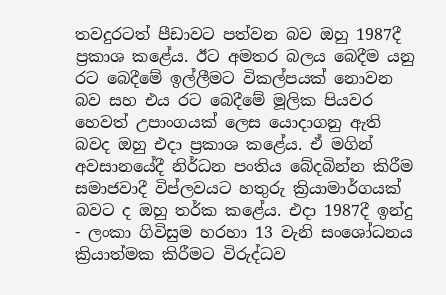තවදුරටත් පීඩාවට පත්වන බව ඔහු 1987දී ප්‍රකාශ කළේය. ඊට අමතර බලය බෙදීම යනු රට බෙදීමේ ඉල්ලීමට විකල්පයක් නොවන බව සහ එය රට බෙදීමේ මූලික පියවර හෙවත් උපාංගයක් ලෙස යොදාගනු ඇති බවද ඔහු එදා ප්‍රකාශ කළේය. ඒ මගින් අවසානයේදී නිර්ධන පංතිය බේදබින්න කිරීම සමාජවාදී විප්ලවයට හතුරු ක්‍රියාමාර්ගයක් බවට ද ඔහු තර්ක කළේය. එදා 1987දී ඉන්දු - ලංකා ගිවිසුම හරහා 13 වැනි සංශෝධනය ක්‍රියාත්මක කිරීමට විරුද්ධව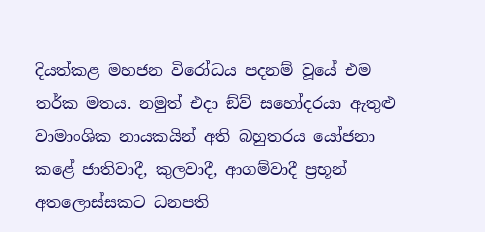දියත්කළ මහජන විරෝධය පදනම් වූයේ එම තර්ක මතය. නමුත් එදා ඞ්ව් සහෝදරයා ඇතුළු වාමාංශික නායකයින් අති බහුතරය යෝජනා කළේ ජාතිවාදී, කුලවාදී, ආගම්වාදී ප්‍රභූන් අතලොස්සකට ධනපති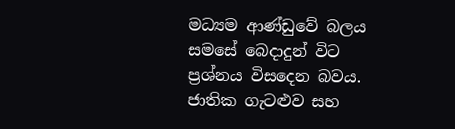මධ්‍යම ආණ්ඩුවේ බලය සමසේ බෙදාදුන් විට ප්‍රශ්නය විසදෙන බවය. ජාතික ගැටළුව සහ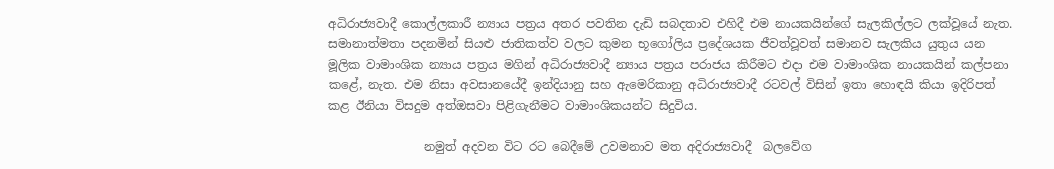අධිරාජ්‍යවාදී කොල්ලකාරී න්‍යාය පත්‍රය අතර පවතින දැඩි සබදතාව එහිදී එම නායකයින්ගේ සැලකිල්ලට ලක්වූයේ නැත. සමානාත්මතා පදනමින් සියළු ජාතිකත්ව වලට කුමන භූගෝලිය ප්‍රදේශයක ජීවත්වූවත් සමානව සැලකිය යුතුය යන මූලික වාමාංශික න්‍යාය පත්‍රය මගින් අධිරාජ්‍යවාදී න්‍යාය පත්‍රය පරාජය කිරීමට එදා එම වාමාංශික නායකයින් කල්පනා කළේ, නැත. එම නිසා අවසානයේදී ඉන්දියානු සහ ඇමෙරිකානු අධිරාජ්‍යවාදී රටවල් විසින් ඉතා හොඳයි කියා ඉදිරිපත් කළ ඊනියා විසදුම අත්ඔසවා පිළිගැනීමට වාමාංශිකයන්ට සිදුවිය.

                නමුත් අදවන විට රට බෙදීමේ උවමනාව මත අදිරාජ්‍යවාදී  බලවේග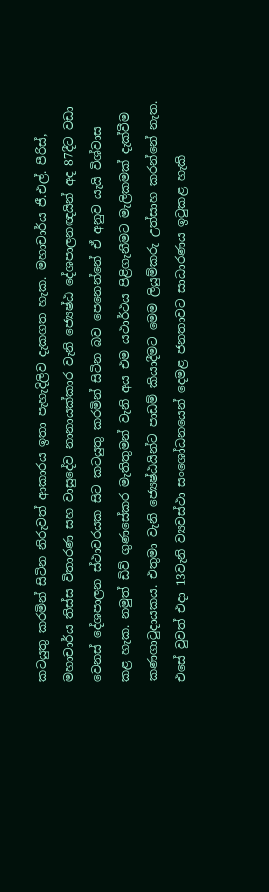කටයුතු කරමින් සිටින නිරුවත් ආකාරය ඉතා පැහැදිලිව දැකගත හැක. මහාචාර්ය ජී.එල්. පීරිස්, මහාචාර්ය තිස්ස විතාරණ සහ වාසුදේව නානායක්කාර වැනි ජ්‍යෙෂ්ඨ දේශපාලනඥයින් අද 87දීට වඩා වෙනස් දේශපාලන ස්ථාවරයක සිට කටයුතු කරමින් සිටින බව පෙනෙන්නේ ඒ අනුව යැයි විශ්වාස කළ හැක. නමුත් ඩිව් ගුණසේකර මැතිතුමන් වැනි අය එම යථාර්ථය පිළිගැනීමට මැලිකමක් දැක්වීම කණගාටුදායකය. එතුමා වැනි ජ්‍යෙෂ්ඨයින්ට පාඩම් කියාදීමට මෙම ලියුම්කරු උත්සාහ කරන්නේ නැත. එසේ වුවත් එදා 13වැනි ව්‍යවස්ථා සංශෝධනයෙන් දෙමළ ජනතාවට සාධාරණය ඉටුකළ හැකි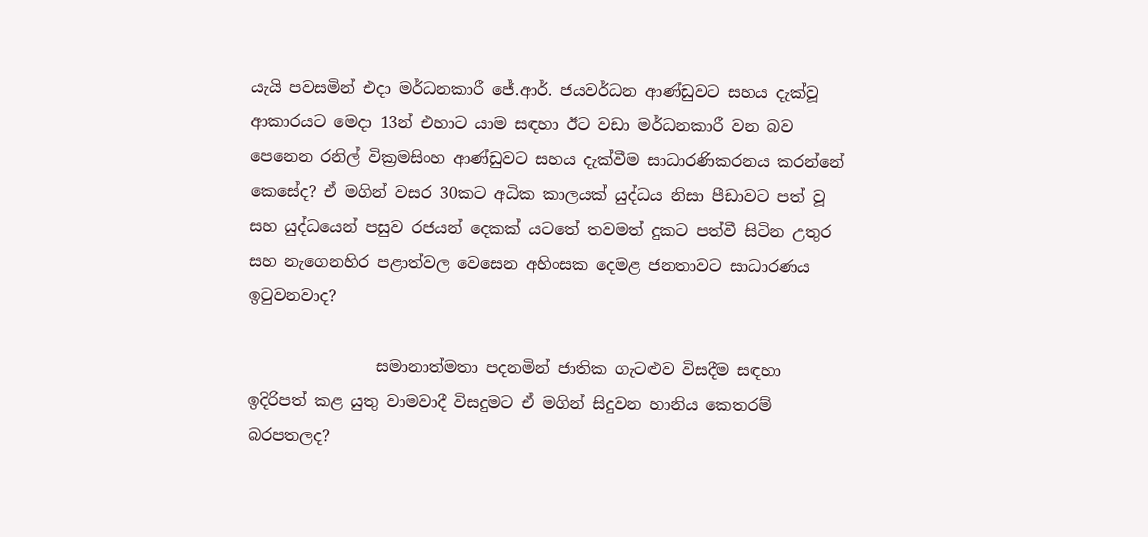යැයි පවසමින් එදා මර්ධනකාරී ජේ.ආර්. ජයවර්ධන ආණ්ඩුවට සහය දැක්වූ ආකාරයට මෙදා 13න් එහාට යාම සඳහා ඊට වඩා මර්ධනකාරී වන බව පෙනෙන රනිල් වික්‍රමසිංහ ආණ්ඩුවට සහය දැක්වීම සාධාරණිකරනය කරන්නේ කෙසේද? ඒ මගින් වසර 30කට අධික කාලයක් යුද්ධය නිසා පීඩාවට පත් වූ සහ යුද්ධයෙන් පසුව රජයන් දෙකක් යටතේ තවමත් දුකට පත්වී සිටින උතුර සහ නැගෙනහිර පළාත්වල වෙසෙන අහිංසක දෙමළ ජනතාවට සාධාරණය ඉටුවනවාද?

                සමානාත්මතා පදනමින් ජාතික ගැටළුව විසදීම සඳහා ඉදිරිපත් කළ යුතු වාමවාදී විසදුමට ඒ මගින් සිදුවන හානිය කෙතරම් බරපතලද?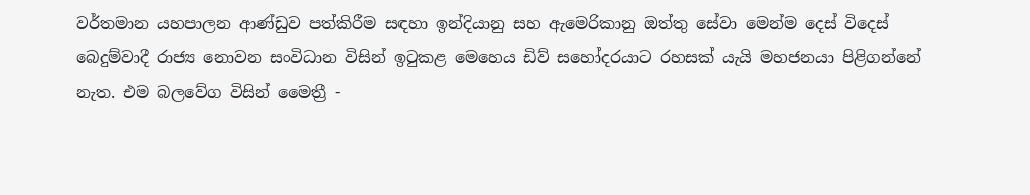වර්තමාන යහපාලන ආණ්ඩුව පත්කිරීම සඳහා ඉන්දියානු සහ ඇමෙරිකානු ඔත්තු සේවා මෙන්ම දෙස් විදෙස් බෙදුම්වාදී රාජ්‍ය නොවන සංවිධාන විසින් ඉටුකළ මෙහෙය ඩිව් සහෝදරයාට රහසක් යැයි මහජනයා පිළිගන්නේ නැත. එම බලවේග විසින් මෛත්‍රී -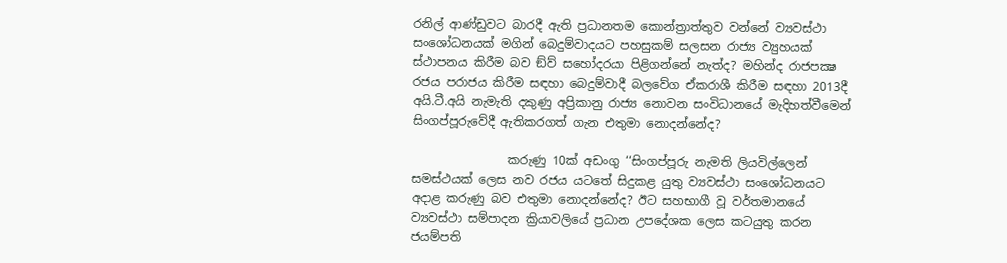රනිල් ආණ්ඩුවට බාරදී ඇති ප්‍රධානතම කොන්ත්‍රාත්තුව වන්නේ ව්‍යවස්ථා සංශෝධනයක් මගින් බෙදුම්වාදයට පහසුකම් සලසන රාජ්‍ය ව්‍යුහයක් ස්ථාපනය කිරීම බව ඞ්ව් සහෝදරයා පිළිගන්නේ නැත්ද? මහින්ද රාජපක්‍ෂ රජය පරාජය කිරීම සඳහා බෙදුම්වාදී බලවේග ඒකරාශී කිරීම සඳහා 2013දී අයි.ටී.අයි නැමැති දකුණු අප්‍රිකානු රාජ්‍ය නොවන සංවිධානයේ මැදිහත්වීමෙන් සිංගප්පූරුවේදී ඇතිකරගත් ගැන එතුමා නොදන්නේද?

                කරුණු 10ක් අඩංගු ‘‘සිංගප්පූරු නැමති ලියවිල්ලෙන් සමස්ථයක් ලෙස නව රජය යටතේ සිදුකළ යුතු ව්‍යවස්ථා සංශෝධනයට අදාළ කරුණු බව එතුමා නොදන්නේද? ඊට සහභාගී වූ වර්තමානයේ ව්‍යවස්ථා සම්පාදන ක්‍රියාවලියේ ප්‍රධාන උපදේශක ලෙස කටයුතු කරන ජයම්පති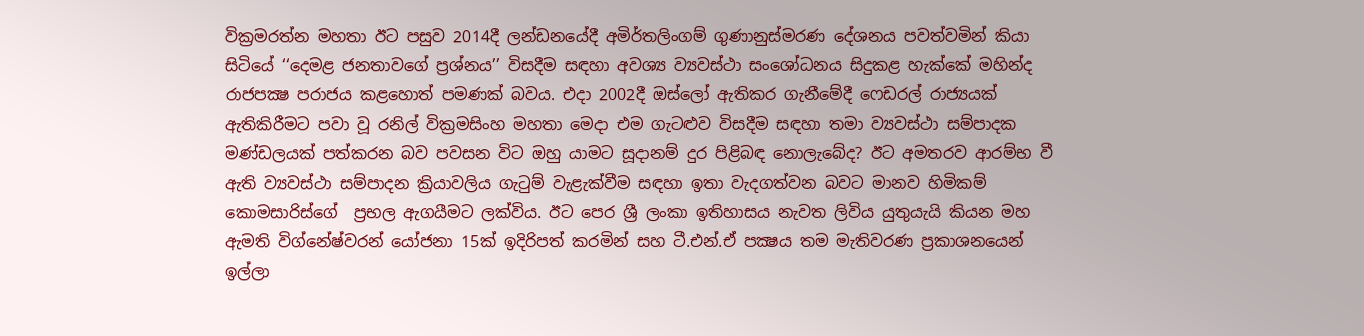වික්‍රමරත්න මහතා ඊට පසුව 2014දී ලන්ඩනයේදී අමිර්තලිංගම් ගුණානුස්මරණ දේශනය පවත්වමින් කියා සිටියේ ‘‘දෙමළ ජනතාවගේ ප්‍රශ්නය’’ විසදීම සඳහා අවශ්‍ය ව්‍යවස්ථා සංශෝධනය සිදුකළ හැක්කේ මහින්ද රාජපක්‍ෂ පරාජය කළහොත් පමණක් බවය. එදා 2002දී ඔස්ලෝ ඇතිකර ගැනීමේදී ෆෙඩරල් රාජ්‍යයක් ඇතිකිරීමට පවා වූ රනිල් වික්‍රමසිංහ මහතා මෙදා එම ගැටළුව විසදීම සඳහා තමා ව්‍යවස්ථා සම්පාදක මණ්ඩලයක් පත්කරන බව පවසන විට ඔහු යාමට සූදානම් දුර පිළිබඳ නොලැබේද? ඊට අමතරව ආරම්භ වී ඇති ව්‍යවස්ථා සම්පාදන ක්‍රියාවලිය ගැටුම් වැළැක්වීම සඳහා ඉතා වැදගත්වන බවට මානව හිමිකම් කොමසාරිස්ගේ  ප්‍රභල ඇගයීමට ලක්විය. ඊට පෙර ශ්‍රී ලංකා ඉතිහාසය නැවත ලිවිය යුතුයැයි කියන මහ ඇමති විග්නේෂ්වරන් යෝජනා 15ක් ඉදිරිපත් කරමින් සහ ටී.එන්.ඒ පක්‍ෂය තම මැතිවරණ ප්‍රකාශනයෙන් ඉල්ලා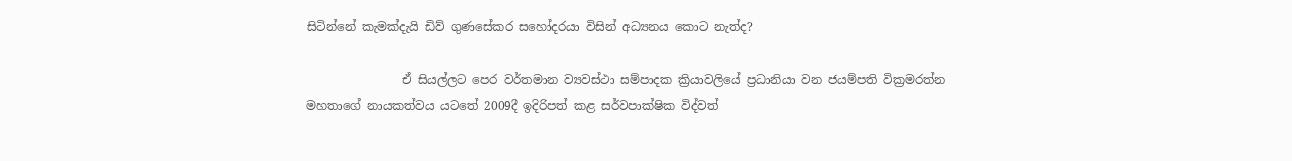සිටින්නේ කැමක්දැයි ඩිව් ගුණසේකර සහෝදරයා විසින් අධ්‍යනය කොට නැත්ද?

                ඒ සියල්ලට පෙර වර්තමාන ව්‍යවස්ථා සම්පාදක ක්‍රියාවලියේ ප්‍රධානියා වන ජයම්පති වික්‍රමරත්න මහතාගේ නායකත්වය යටතේ 2009දී ඉදිරිපත් කළ සර්වපාක්ෂික විද්වත්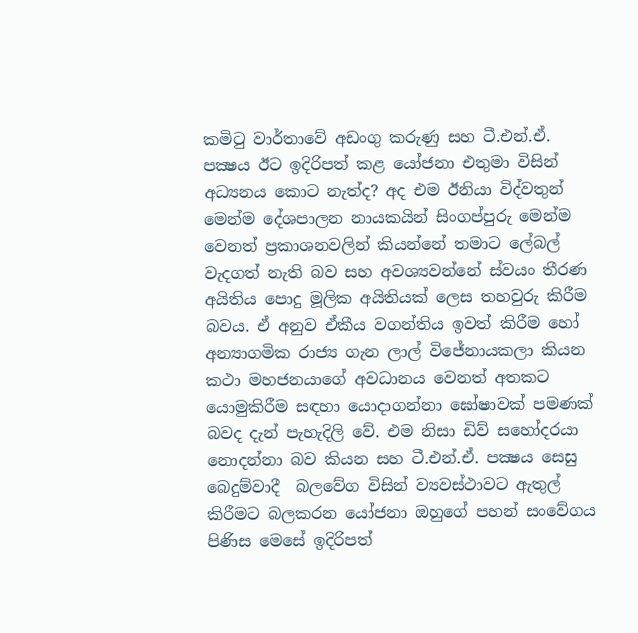කමිටු වාර්තාවේ අඩංගු කරුණු සහ ටී.එන්.ඒ. පක්‍ෂය ඊට ඉදිරිපත් කළ යෝජනා එතුමා විසින් අධ්‍යනය කොට නැත්ද? අද එම ඊනියා විද්වතුන් මෙන්ම දේශපාලන නායකයින් සිංගප්පුරු මෙන්ම වෙනත් ප්‍රකාශනවලින් කියන්නේ තමාට ලේබල් වැදගත් නැති බව සහ අවශ්‍යවන්නේ ස්වයං තීරණ අයිතිය පොදු මූලික අයිතියක් ලෙස තහවුරු කිරීම බවය. ඒ අනුව ඒකීය වගන්තිය ඉවත් කිරීම හෝ අන්‍යාගමික රාජ්‍ය ගැන ලාල් විජේනායකලා කියන කථා මහජනයාගේ අවධානය වෙනත් අතකට යොමුකිරීම සඳහා යොදාගන්නා ඝෝෂාවක් පමණක් බවද දැන් පැහැදිලි වේ. එම නිසා ඩිව් සහෝදරයා නොදන්නා බව කියන සහ ටී.එන්.ඒ. පක්‍ෂය සෙසු බෙදුම්වාදී  බලවේග විසින් ව්‍යවස්ථාවට ඇතුල් කිරීමට බලකරන යෝජනා ඔහුගේ පහන් සංවේගය පිණිස මෙසේ ඉදිරිපත්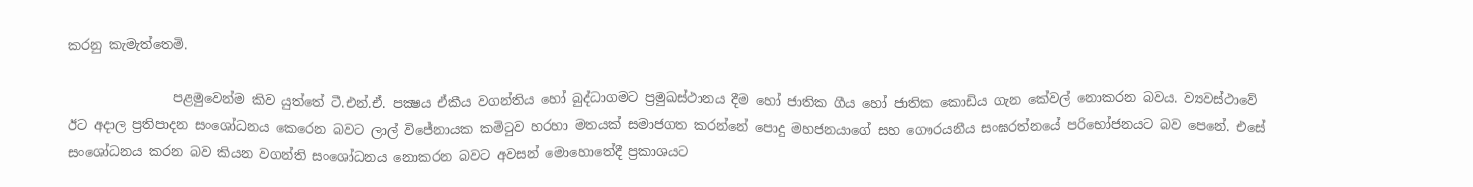කරනු කැමැත්තෙමි.

                පළමුවෙන්ම කිව යුත්තේ ටී.එන්.ඒ. පක්‍ෂය ඒකීය වගන්තිය හෝ බුද්ධාගමට ප්‍රමුඛස්ථානය දීම හෝ ජාතික ගීය හෝ ජාතික කොඩිය ගැන කේවල් නොකරන බවය. ව්‍යවස්ථාවේ ඊට අදාල ප්‍රතිපාදන සංශෝධනය කෙරෙන බවට ලාල් විජේනායක කමිටුව හරහා මතයක් සමාජගත කරන්නේ පොදු මහජනයාගේ සහ ගෞරයනීය සංඝරත්නයේ පරිභෝජනයට බව පෙනේ. එසේ සංශෝධනය කරන බව කියන වගන්ති සංශෝධනය නොකරන බවට අවසන් මොහොතේදී ප්‍රකාශයට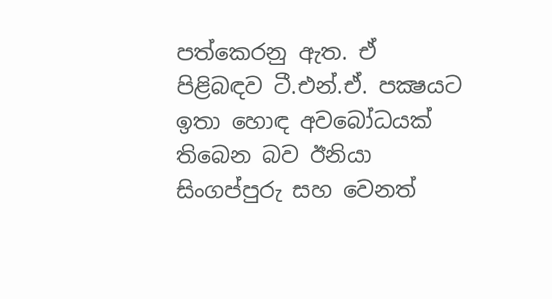පත්කෙරනු ඇත. ඒ පිළිබඳව ටී.එන්.ඒ. පක්‍ෂයට ඉතා හොඳ අවබෝධයක් තිබෙන බව ඊනියා සිංගප්පුරු සහ වෙනත්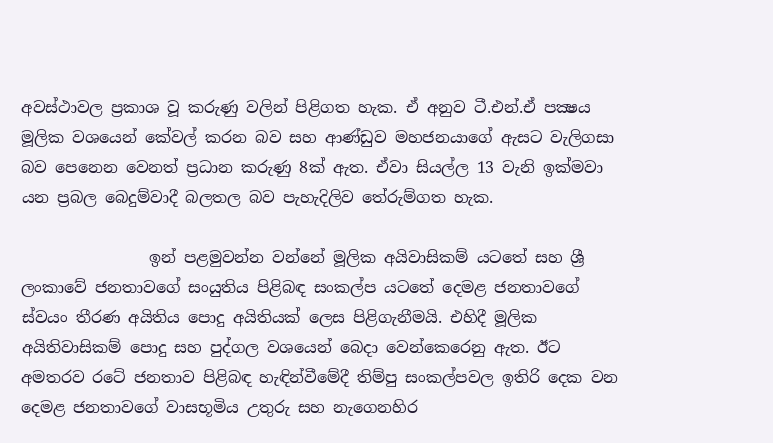අවස්ථාවල ප්‍රකාශ වූ කරුණු වලින් පිළිගත හැක. ඒ අනුව ටී.එන්.ඒ පක්‍ෂය මූලික වශයෙන් කේවල් කරන බව සහ ආණ්ඩුව මහජනයාගේ ඇසට වැලිගසා බව පෙනෙන වෙනත් ප්‍රධාන කරුණු 8ක් ඇත. ඒවා සියල්ල 13 වැනි ඉක්මවා යන ප්‍රබල බෙදුම්වාදී බලතල බව පැහැදිලිව තේරුම්ගත හැක.

                ඉන් පළමුවන්න වන්නේ මූලික අයිවාසිකම් යටතේ සහ ශ්‍රී ලංකාවේ ජනතාවගේ සංයුතිය පිළිබඳ සංකල්ප යටතේ දෙමළ ජනතාවගේ ස්වයං තීරණ අයිතිය පොදු අයිතියක් ලෙස පිළිගැනීමයි. එහිදී මූලික අයිතිවාසිකම් පොදු සහ පුද්ගල වශයෙන් බෙදා වෙන්කෙරෙනු ඇත. ඊට අමතරව රටේ ජනතාව පිළිබඳ හැඳින්වීමේදී තිම්පු සංකල්පවල ඉතිරි දෙක වන දෙමළ ජනතාවගේ වාසභූමිය උතුරු සහ නැගෙනහිර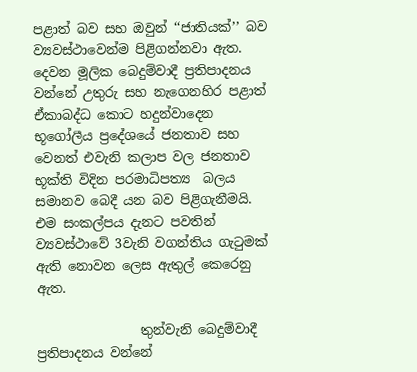පළාත් බව සහ ඔවුන් ‘‘ජාතියක්’’ බව ව්‍යවස්ථාවෙන්ම පිළිගන්නවා ඇත. දෙවන මූලික බෙදුම්වාදී ප්‍රතිපාදනය වන්නේ උතුරු සහ නැගෙනහිර පළාත් ඒකාබද්ධ කොට හදුන්වාදෙන භූගෝලීය ප්‍රදේශයේ ජනතාව සහ වෙනත් එවැනි කලාප වල ජනතාව භූක්ති විදින පරමාධිපත්‍ය  බලය සමානව බෙදී යන බව පිළිගැනීමයි. එම සංකල්පය දැනට පවතින් ව්‍යවස්ථාවේ 3වැනි වගන්තිය ගැටුමක් ඇති නොවන ලෙස ඇතුල් කෙරෙනු ඇත.

                තුන්වැනි බෙදුම්වාදී ප්‍රතිපාදනය වන්නේ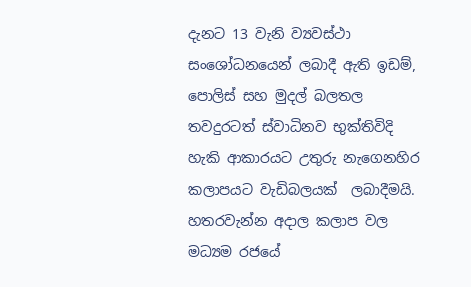දැනට 13 වැනි ව්‍යවස්ථා සංශෝධනයෙන් ලබාදී ඇති ඉඩම්, පොලිස් සහ මුදල් බලතල තවදුරටත් ස්වාධිනව භුක්තිවිදි හැකි ආකාරයට උතුරු නැගෙනහිර කලාපයට වැඩිබලයක්  ලබාදීමයි. හතරවැන්න අදාල කලාප වල මධ්‍යම රජයේ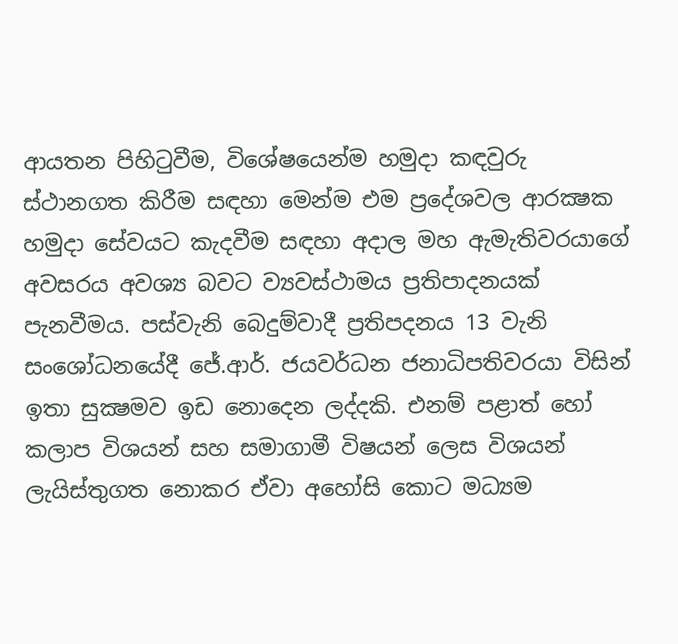ආයතන පිහිටුවීම, විශේෂයෙන්ම හමුදා කඳවුරු ස්ථානගත කිරීම සඳහා මෙන්ම එම ප්‍රදේශවල ආරක්‍ෂක හමුදා සේවයට කැදවීම සඳහා අදාල මහ ඇමැතිවරයාගේ අවසරය අවශ්‍ය බවට ව්‍යවස්ථාමය ප්‍රතිපාදනයක් පැනවීමය. පස්වැනි බෙදුම්වාදී ප්‍රතිපදනය 13 වැනි සංශෝධනයේදී ජේ.ආර්. ජයවර්ධන ජනාධිපතිවරයා විසින් ඉතා සුක්‍ෂමව ඉඩ නොදෙන ලද්දකි. එනම් පළාත් හෝ කලාප විශයන් සහ සමාගාමී විෂයන් ලෙස විශයන් ලැයිස්තුගත නොකර ඒවා අහෝසි කොට මධ්‍යම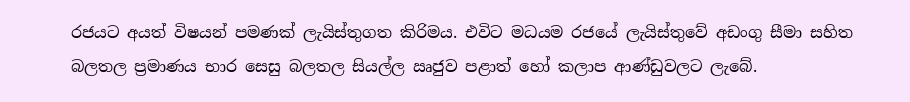රජයට අයත් විෂයන් පමණක් ලැයිස්තුගත කිරිමය. එවිට මධයම රජයේ ලැයිස්තුවේ අඩංගු සීමා සහිත බලතල ප්‍රමාණය භාර සෙසු බලතල සියල්ල ඍජුව පළාත් හෝ කලාප ආණ්ඩුවලට ලැබේ.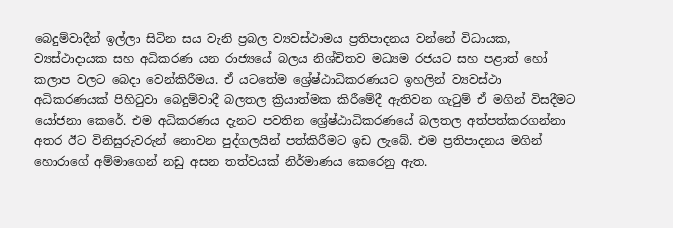බෙදුම්වාදීන් ඉල්ලා සිටින සය වැනි ප්‍රබල ව්‍යවස්ථාමය ප්‍රතිපාදනය වන්නේ විධායක, ව්‍යස්ථාදායක සහ අධිකරණ යන රාජ්‍යයේ බලය නිශ්චිතව මධ්‍යම රජයට සහ පළාත් හෝ කලාප වලට බෙදා වෙන්කිරීමය. ඒ යටතේම ශ්‍රේෂ්ඨාධිකරණයට ඉහලින් ව්‍යවස්ථා අධිකරණයක් පිහිටුවා බෙදුම්වාදී බලතල ක්‍රියාත්මක කිරීමේදී ඇතිවන ගැටුම් ඒ මගින් විසදීමට යෝජනා කෙරේ. එම අධිකරණය දැනට පවතින ශ්‍රේෂ්ඨාධිකරණයේ බලතල අත්පත්කරගන්නා අතර ඊට විනිසුරුවරුන් නොවන පුද්ගලයින් පත්කිරීමට ඉඩ ලැබේ. එම ප්‍රතිපාදනය මගින් හොරාගේ අම්මාගෙන් නඩු අසන තත්වයක් නිර්මාණය කෙරෙනු ඇත.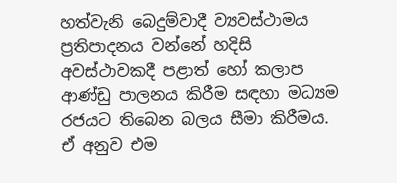හත්වැනි බෙදුම්වාදී ව්‍යවස්ථාමය ප්‍රතිපාදනය වන්නේ හදිසි අවස්ථාවකදී පළාත් හෝ කලාප ආණ්ඩු පාලනය කිරීම සඳහා මධ්‍යම රජයට තිබෙන බලය සීමා කිරීමය. ඒ අනුව එම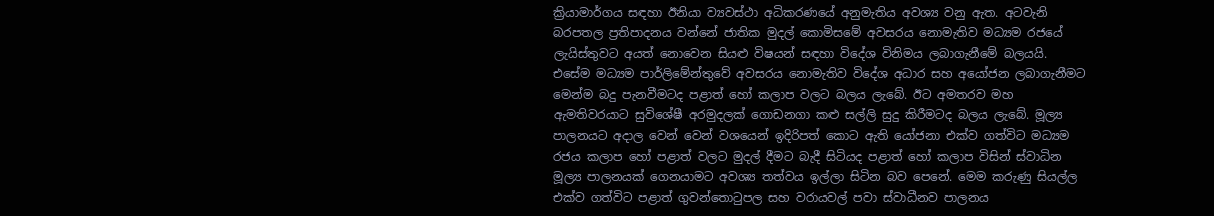ක්‍රියාමාර්ගය සඳහා ඊනියා ව්‍යවස්ථා අධිකරණයේ අනුමැතිය අවශ්‍ය වනු ඇත. අටවැනි බරපතල ප්‍රතිපාදනය වන්නේ ජාතික මුදල් කොමිසමේ අවසරය නොමැතිව මධ්‍යම රජයේ ලැයිස්තුවට අයත් නොවෙන සියළු විෂයන් සඳහා විදේශ විනිමය ලබාගැනීමේ බලයයි. එසේම මධ්‍යම පාර්ලිමේන්තුවේ අවසරය නොමැතිව විදේශ අධාර සහ අයෝජන ලබාගැනීමට මෙන්ම බදු පැනවීමටද පළාත් හෝ කලාප වලට බලය ලැබේ. ඊට අමතරව මහ ඇමතිවරයාට සුවිශේෂී අරමුදලක් ගොඩනගා කළු සල්ලි සුදු කිරීමටද බලය ලැබේ. මූල්‍ය පාලනයට අදාල වෙන් වෙන් වශයෙන් ඉදිරිපත් කොට ඇති යෝජනා එක්ව ගත්විට මධ්‍යම රජය කලාප හෝ පළාත් වලට මුදල් දීමට බැදී සිටියද පළාත් හෝ කලාප විසින් ස්වාධින මූල්‍ය පාලනයක් ගෙනයාමට අවශ්‍ය තත්වය ඉල්ලා සිටින බව පෙනේ. මෙම කරුණු සියල්ල එක්ව ගත්විට පළාත් ගුවන්තොටුපල සහ වරායවල් පවා ස්වාධීනව පාලනය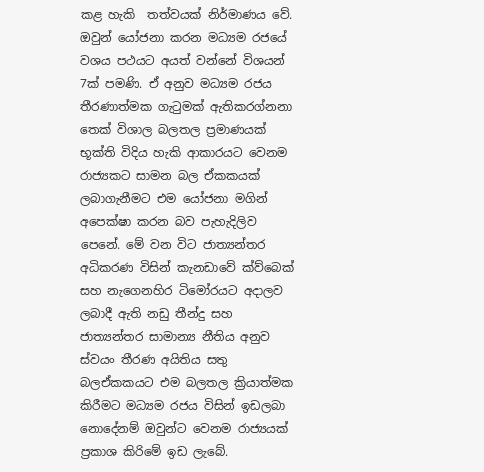කළ හැකි  තත්වයක් නිර්මාණය වේ. ඔවුන් යෝජනා කරන මධ්‍යම රජයේ වශය පථයට අයත් වන්නේ විශයන් 7ක් පමණි. ඒ අනුව මධ්‍යම රජය තීරණාත්මක ගැටුමක් ඇතිකරග්නනා තෙක් විශාල බලතල ප්‍රමාණයක් භූක්ති විදිය හැකි ආකාරයට වෙනම රාජ්‍යකට සාමන බල ඒකකයක් ලබාගැනීමට එම යෝජනා මගින් අපෙක්ෂා කරන බව පැහැදිලිව පෙනේ. මේ වන විට ජාත්‍යන්තර අධිකරණ විසින් කැනඩාවේ ක්ව්බෙක් සහ නැගෙනහිර ටිමෝරයට අදාලව ලබාදී ඇති නඩු තීන්දු සහ ජාත්‍යන්තර සාමාන්‍ය නීතිය අනුව ස්වයං තීරණ අයිතිය සතු බලඒකකයට එම බලතල ක්‍රියාත්මක කිරීමට මධ්‍යම රජය විසින් ඉඩලබා නොදේනම් ඔවුන්ට වෙනම රාජ්‍යයක් ප්‍රකාශ කිරිමේ ඉඩ ලැබේ.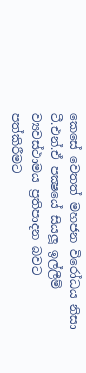කෙසේ වෙතත් මහජන විරෝධය නිසා ටී.එන්.ඒ පක්‍ෂයේ සියලූ ඉල්ලීම් ව්‍යවස්ථාමය ප්‍රතිපාදන බවට පත්කිරීමට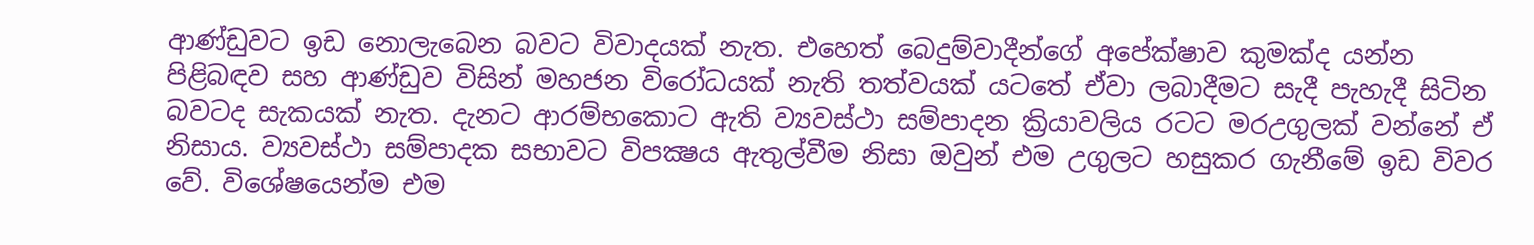ආණ්ඩුවට ඉඩ නොලැබෙන බවට විවාදයක් නැත. එහෙත් බෙදුම්වාදීන්ගේ අපේක්ෂාව කුමක්ද යන්න පිළිබඳව සහ ආණ්ඩුව විසින් මහජන විරෝධයක් නැති තත්වයක් යටතේ ඒවා ලබාදීමට සැදී පැහැදී සිටින බවටද සැකයක් නැත. දැනට ආරම්භකොට ඇති ව්‍යවස්ථා සම්පාදන ක්‍රියාවලිය රටට මරඋගුලක් වන්නේ ඒ නිසාය. ව්‍යවස්ථා සම්පාදක සභාවට විපක්‍ෂය ඇතුල්වීම නිසා ඔවුන් එම උගුලට හසුකර ගැනීමේ ඉඩ විවර වේ. විශේෂයෙන්ම එම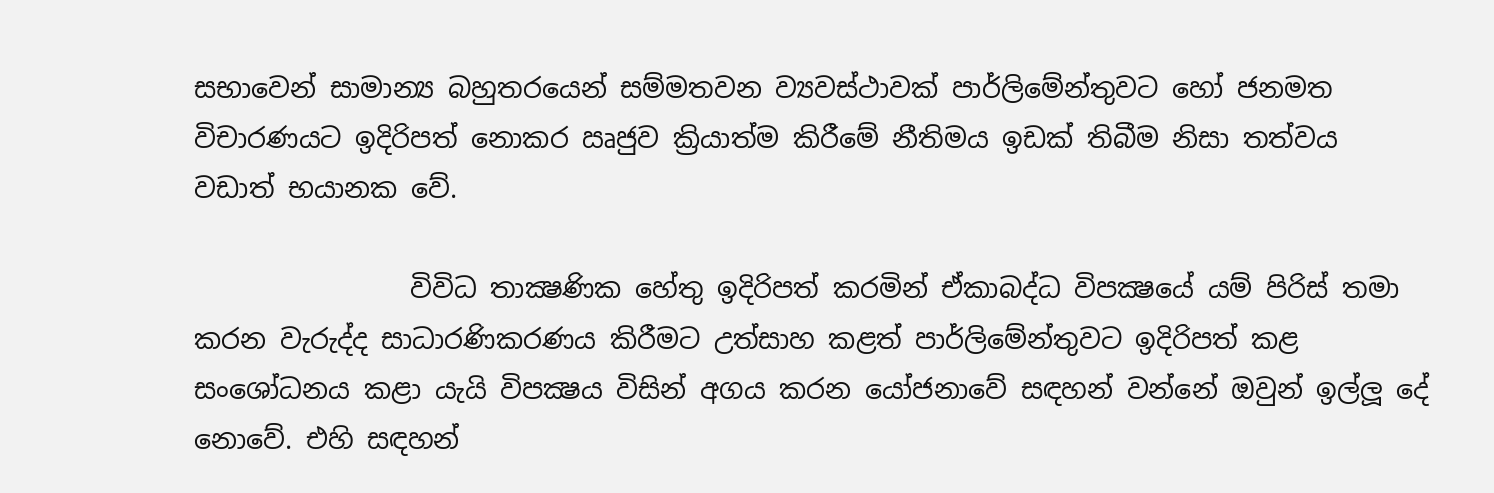සභාවෙන් සාමාන්‍ය බහුතරයෙන් සම්මතවන ව්‍යවස්ථාවක් පාර්ලිමේන්තුවට හෝ ජනමත විචාරණයට ඉදිරිපත් නොකර ඍජුව ක්‍රියාත්ම කිරීමේ නීතිමය ඉඩක් තිබීම නිසා තත්වය වඩාත් භයානක වේ.

                විවිධ තාක්‍ෂණික හේතු ඉදිරිපත් කරමින් ඒකාබද්ධ විපක්‍ෂයේ යම් පිරිස් තමා කරන වැරුද්ද සාධාරණිකරණය කිරීමට උත්සාහ කළත් පාර්ලිමේන්තුවට ඉදිරිපත් කළ සංශෝධනය කළා යැයි විපක්‍ෂය විසින් අගය කරන යෝජනාවේ සඳහන් වන්නේ ඔවුන් ඉල්ලූ දේ නොවේ. එහි සඳහන්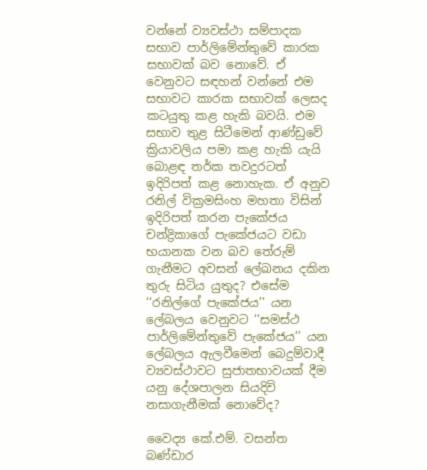වන්නේ ව්‍යවස්ථා සම්පාදක සභාව පාර්ලිමේන්තුවේ කාරක සභාවක් බව නොවේ. ඒ වෙනුවට සඳහන් වන්නේ එම සභාවට කාරක සභාවක් ලෙසද කටයුතු කළ හැකි බවයි. එම සභාව තුළ සිටීමෙන් ආණ්ඩුවේ ක්‍රියාවලිය පමා කළ හැකි යැයි බොළඳ තර්ක තවදුරටත් ඉදිරිපත් කළ නොහැක. ඒ අනුව රනිල් වික්‍රමසිංහ මහතා විසින් ඉදිරිපත් කරන පැකේජය චන්ද්‍රිකාගේ පැකේජයට වඩා භයානක වන බව තේරුම් ගැනීමට අවසන් ලේඛනය දකින තුරු සිටිය යුතුද? එසේම ‘‘රනිල්ගේ පැකේජය’’ යන ලේබලය වෙනුවට ‘‘සමස්ථ පාර්ලිමේන්තුවේ පැකේජය’’ යන ලේබලය ඇලවීමෙන් බෙදුම්වාදී ව්‍යවස්ථාවට සුජාතභාවයක් දීම යනු දේශපාලන සියදිවි නසාගැනීමක් නොවේද?

වෛද්‍ය කේ.එම්. වසන්ත බණ්ඩාර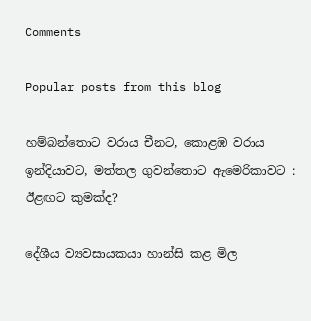Comments

Popular posts from this blog

හම්බන්තොට වරාය චීනට, කොළඹ වරාය ඉන්දියාවට, මත්තල ගුවන්තොට ඇමෙරිකාවට : ඊළඟට කුමක්ද?

දේශීය ව්‍යවසායකයා හාන්සි කළ මිල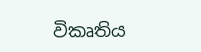විකෘතිය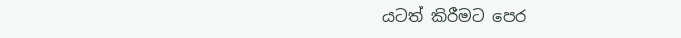යටත් කිරීමට පෙර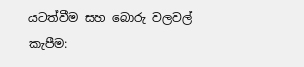යටත්වීම සහ බොරු වලවල් කැපීම: